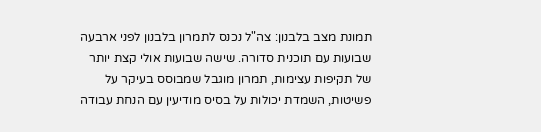תמונת מצב בלבנון: צה"ל נכנס לתמרון בלבנון לפני ארבעה שבועות עם תוכנית סדורה. שישה שבועות אולי קצת יותר של תקיפות עצימות, תמרון מוגבל שמבוסס בעיקר על פשיטות, השמדת יכולות על בסיס מודיעין עם הנחת עבודה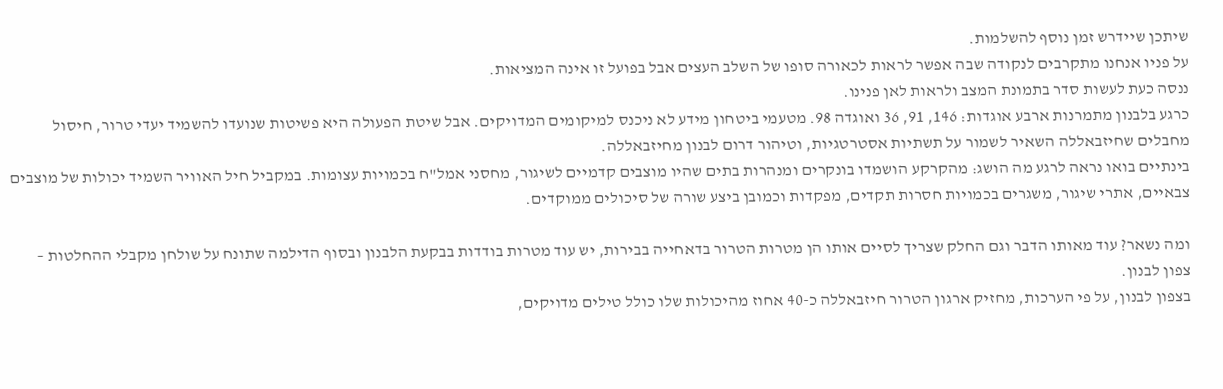שיתכן שיידרש זמן נוסף להשלמות.
על פניו אנחנו מתקרבים לנקודה שבה אפשר לראות לכאורה סופו של השלב העצים אבל בפועל זו אינה המציאות.
ננסה כעת לעשות סדר בתמונת המצב ולראות לאן פנינו.
כרגע בלבנון מתמרנות ארבע אוגדות: 146, 91, 36 ואוגדה 98. מטעמי ביטחון מידע לא ניכנס למיקומים המדויקים. אבל שיטת הפעולה היא פשיטות שנועדו להשמיד יעדי טרור, חיסול מחבלים שחיזבאללה השאיר לשמור על תשתיות אסטרטגיות, וטיהור דרום לבנון מחיזבאללה.
בינתיים בואו נראה לרגע מה הושג: מהקרקע הושמדו בונקרים ומנהרות בתים שהיו מוצבים קדמיים לשיגור, מחסני אמל"ח בכמויות עצומות. במקביל חיל האוויר השמיד יכולות של מוצבים צבאיים, אתרי שיגור, משגרים בכמויות חסרות תקדים, מפקדות וכמובן ביצע שורה של סיכולים ממוקדים.

ומה נשאר? עוד מאותו הדבר וגם החלק שצריך לסיים אותו הן מטרות הטרור בדאחייה בבירות, יש עוד מטרות בודדות בבקעת הלבנון ובסוף הדילמה שתונח על שולחן מקבלי ההחלטות – צפון לבנון.
בצפון לבנון, על פי הערכות, מחזיק ארגון הטרור חיזבאללה כ-40 אחוז מהיכולות שלו כולל טילים מדויקים,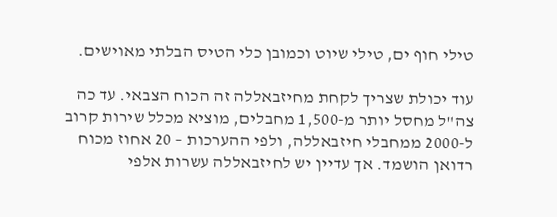טילי חוף ים, טילי שיוט וכמובן כלי הטיס הבלתי מאוישים.

עוד יכולת שצריך לקחת מחיזבאללה זה הכוח הצבאי. עד כה צה"ל מחסל יותר מ-1,500 מחבלים, מוציא מכלל שירות קרוב ל-2000 ממחבלי חיזבאללה, ולפי ההערכות – 20 אחוז מכוח רדואן הושמד. אך עדיין יש לחיזבאללה עשרות אלפי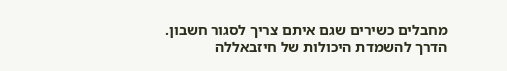מחבלים כשירים שגם איתם צריך לסגור חשבון.
הדרך להשמדת היכולות של חיזבאללה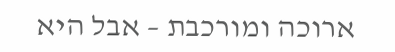ארוכה ומורכבת – אבל היא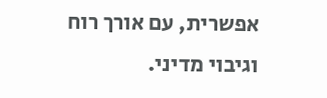אפשרית, עם אורך רוח וגיבוי מדיני.